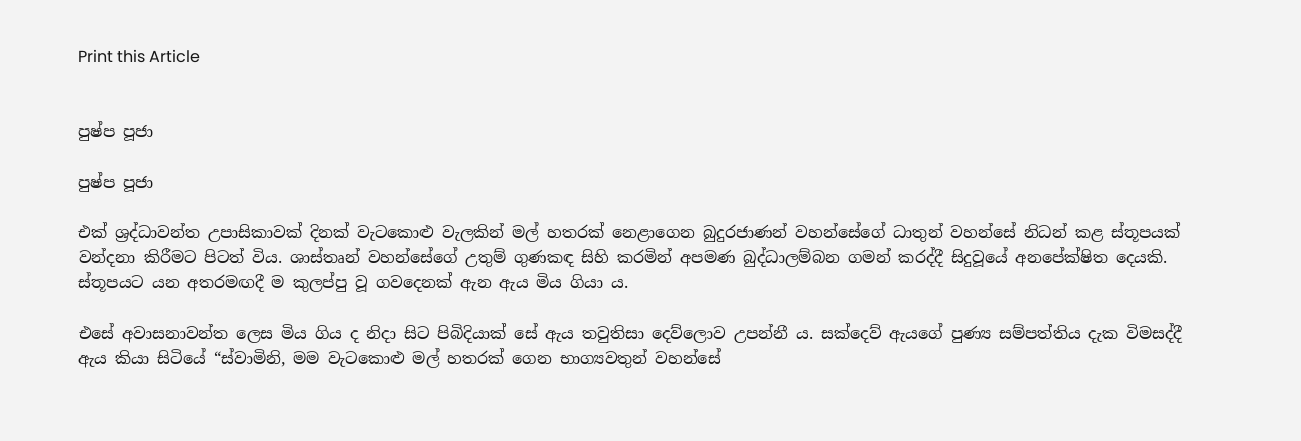Print this Article


පුෂ්ප පූජා

පුෂ්ප පූජා

එක් ශ්‍රද්ධාවන්ත උපාසිකාවක් දිනක් වැටකොළු වැලකින් මල් හතරක් නෙළාගෙන බුදුරජාණන් වහන්සේගේ ධාතුන් වහන්සේ නිධන් කළ ස්තූපයක් වන්දනා කිරීමට පිටත් විය. ශාස්තෘන් වහන්සේගේ උතුම් ගුණකඳ සිහි කරමින් අපමණ බුද්ධාලම්බන ගමන් කරද්දී සිදුවූයේ අනපේක්ෂිත දෙයකි. ස්තූපයට යන අතරමඟදී ම කුලප්පු වූ ගවදෙනක් ඇන ඇය මිය ගියා ය.

එසේ අවාසනාවන්ත ලෙස මිය ගිය ද නිදා සිට පිබිදියාක් සේ ඇය තවුතිසා දෙව්ලොව උපන්නී ය. සක්දෙව් ඇයගේ පුණ්‍ය සම්පත්තිය දැක විමසද්දී ඇය කියා සිටියේ “ස්වාමිනි, මම වැටකොළු මල් හතරක් ගෙන භාග්‍යවතුන් වහන්සේ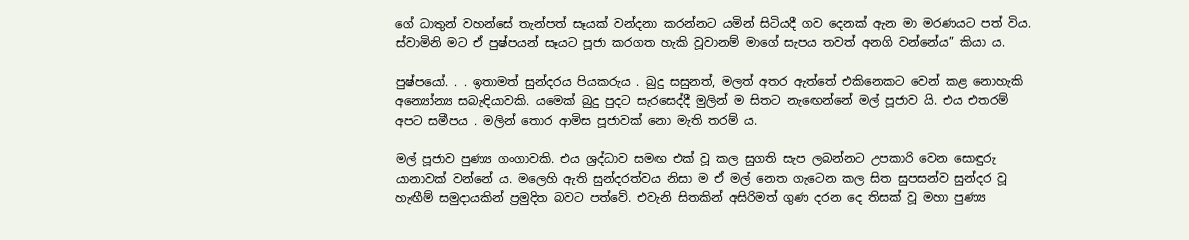ගේ ධාතුන් වහන්සේ තැන්පත් සෑයක් වන්දනා කරන්නට යමින් සිටියදී ගව දෙනක් ඇන මා මරණයට පත් විය. ස්වාමිනි මට ඒ පුෂ්පයන් සෑයට පූජා කරගත හැකි වූවානම් මාගේ සැපය තවත් අනගි වන්නේය” කියා ය.

පුෂ්පයෝ. . . ඉතාමත් සුන්දරය පියකරුය . බුදු සසුනත්, මලත් අතර ඇත්තේ එකිනෙකට වෙන් කළ නොහැකි අන්‍යෝන්‍ය සබැඳියාවකි. යමෙක් බුදු පුදට සැරසෙද්දී මුලින් ම සිතට නැඟෙන්නේ මල් පූජාව යි. එය එතරම් අපට සමීපය . මලින් තොර ආමිස පූජාවක් නො මැති තරම් ය.

මල් පූජාව පුණ්‍ය ගංගාවකි. එය ශ්‍රද්ධාව සමඟ එක් වූ කල සුගති සැප ලබන්නට උපකාරි වෙන සොඳුරු යානාවක් වන්නේ ය. මලෙහි ඇති සුන්දරත්වය නිසා ම ඒ මල් නෙත ගැටෙන කල සිත සුපසන්ව සුන්දර වූ හැඟීම් සමුදායකින් ප්‍රමුදිත බවට පත්වේ. එවැනි සිතකින් අසිරිමත් ගුණ දරන දෙ තිසක් වූ මහා පුණ්‍ය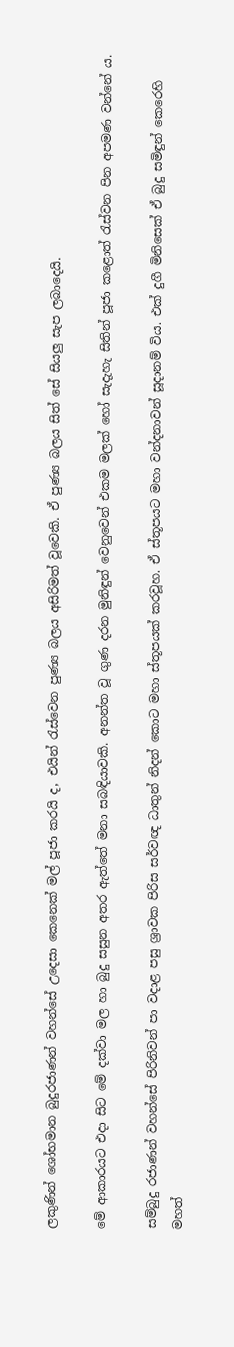ලකුණින් ශෝභමාන බුදුරජාණන් වහන්සේ උදෙසා කෙනෙක් මල් පූජා කරයි ද, එයින් රැස්වෙන පුණ්‍ය බලය අසිරිමත් වූවෙකි. ඒ පුණ්‍ය බලය සිත් සේ සියලු සැප ලබාදෙයි.

මේ ආකාරයට එදා සිට මේ දක්වා මල හා බුදු සසුන අතර ඇත්තේ මනා සබඳියාවකි. අනන්ත වූ ගුණ දරන මුනිඳුන් වෙනුවෙන් එකම මලක් හෝ සැදැහැ සිතින් පූජා කළොත් රැස්වන පින අපමණ වන්නේ ය.

සම්බුදු රජාණන් වහන්සේ පිරිනිවන් පා වදාළ පසු ශ්‍රාවක පිරිස සර්වඥ ධාතුන් නිදන් කොට මහා ස්තූපයක් කරවූහ. ඒ ස්තූපයට මහා වන්දනාවන් සූදානම් විය. එක් දුගී මිනිසෙක් ඒ බුදු සමිඳුන් කෙරෙහි මහත්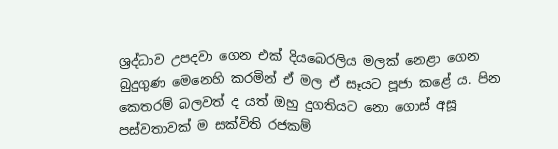ශ්‍රද්ධාව උපදවා ගෙන එක් දියබෙරලිය මලක් නෙළා ගෙන බුදුගුණ මෙනෙහි කරමින් ඒ මල ඒ සෑයට පූජා කළේ ය. පින කෙතරම් බලවත් ද යත් ඔහු දුගතියට නො ගොස් අසූ පස්වතාවක් ම සක්විති රජකම්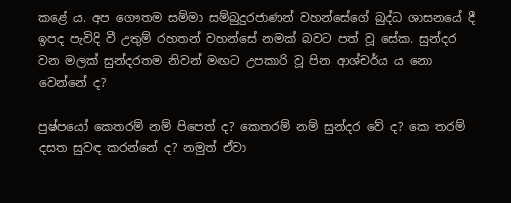කළේ ය. අප ගෞතම සම්මා සම්බුදුරජාණන් වහන්සේගේ බුද්ධ ශාසනයේ දී ඉපද පැවිදි වී උතුම් රහතන් වහන්සේ නමක් බවට පත් වූ සේක. සුන්දර වන මලක් සුන්දරතම නිවන් මඟට උපකාරි වූ පින ආශ්චර්ය ය නො වෙන්නේ ද?

පුෂ්පයෝ කෙතරම් නම් පිපෙත් ද? කෙතරම් නම් සුන්දර වේ ද? කෙ තරම් දසත සුවඳ කරන්නේ ද? නමුත් ඒවා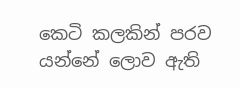කෙටි කලකින් පරව යන්නේ ලොව ඇති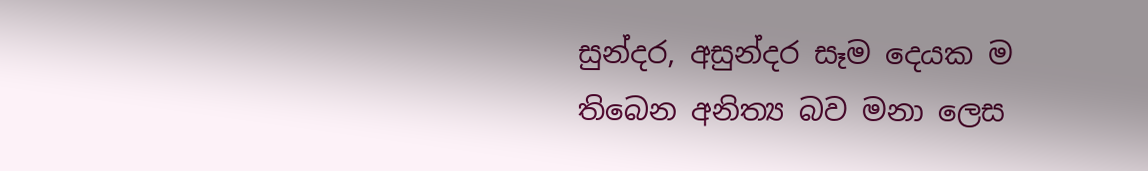සුන්දර, අසුන්දර සෑම දෙයක ම තිබෙන අනිත්‍ය බව මනා ලෙස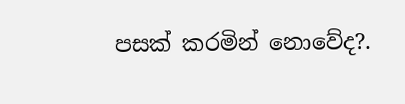පසක් කරමින් නොවේද?.